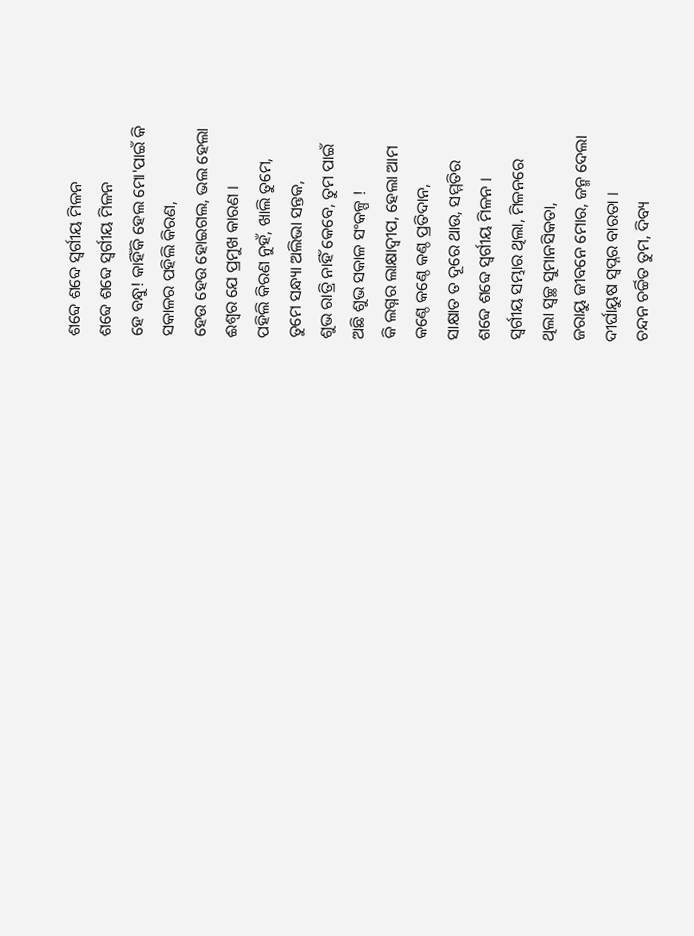ଶବ୍ଦେ ଶବ୍ଦେ ସ୍ବର୍ଗୀୟ ମିଳନ
ଶବ୍ଦେ ଶବ୍ଦେ ସ୍ବର୍ଗୀୟ ମିଳନ
ହେ ବନ୍ଧୁ! କାହିଁକି ହେଲ ମୋ'ପାଇଁ କି
ସକାଳର ପହିଲି କିରଣ,
ହେଉ ହେଉ ହୋଇଗଲ, ଭଲ ହେଲା
ଈଶ୍ୱର ଯେ ପ୍ରମୁଖ କାରଣ ।
ପହିଲି କିରଣ ନୁହଁ, ଖାଲି ତୁମେ,
ତୁମେ ସନ୍ଧ୍ୟା ଅଲିଭା ସନ୍ତକ,
ଶୁଭ ରାତ୍ରି ନାହିଁ କେବେ, ତୁମ ପାଇଁ
ଅଛି ଶୁଭ ସକାଳ ସଂକଳ୍ପ !
କି ଲଗ୍ନର ଲାକ୍ଷାଦ୍ବୀପ, ହେଲା ଆମ
କଣ୍ଠେ କଣ୍ଠେ କଣ୍ଠ ପ୍ରତିଦାନ,
ସାକ୍ଷାତ ତ ଦୂରେ ଥାଉ, ସମ୍ମତିର
ଶବ୍ଦେ ଶବ୍ଦେ ସ୍ବର୍ଗୀୟ ମିଳନ ।
ସ୍ବର୍ଗୀୟ ସମ୍ଭାର ଥିଲା, ମିଳନରେ
ଥିଲା ସ୍ବଚ୍ଛ ସୁମାନସିକତା,
ଜରାୟୁ ଜୀବନେ ମୋର, ଜନ୍ମ ଦେଲା
ଦୀର୍ଘାୟୁଷ ସ୍ବପ୍ନର ବାରତା ।
ଚନ୍ଦନ ଚର୍ଚ୍ଚିତ ତୁମ, ଦିବ୍ୟ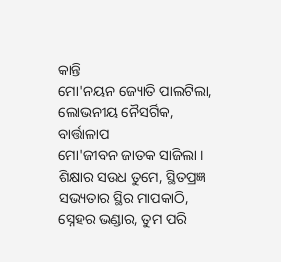କାନ୍ତି
ମୋ'ନୟନ ଜ୍ୟୋତି ପାଲଟିଲା,
ଲୋଭନୀୟ ନୈସର୍ଗିକ, ବାର୍ତ୍ତାଳାପ
ମୋ'ଜୀବନ ଜାତକ ସାଜିଲା ।
ଶିକ୍ଷାର ସଉଧ ତୁମେ, ସ୍ଥିତପ୍ରଜ୍ଞ
ସଭ୍ୟତାର ସ୍ଥିର ମାପକାଠି,
ସ୍ନେହର ଭଣ୍ଡାର, ତୁମ ପରି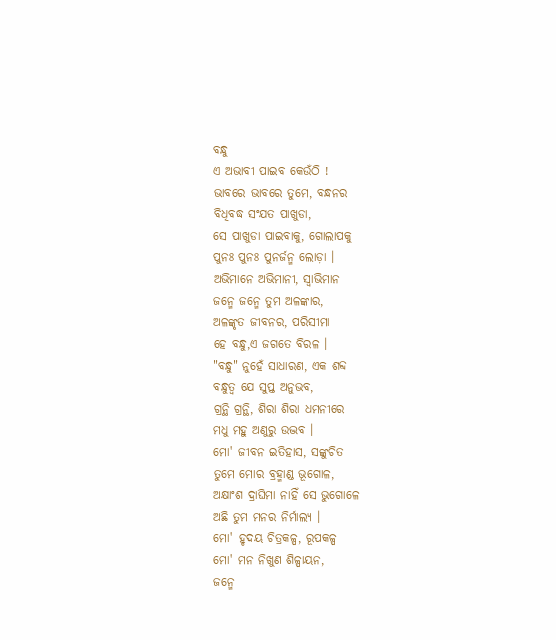ବନ୍ଧୁ
ଏ ଅଭାବୀ ପାଇବ କେଉଁଠି !
ଭାବରେ ଭାବରେ ତୁମେ, ବନ୍ଧନର
ବିଧିବଦ୍ଧ ସଂଯତ ପାଖୁଡା,
ସେ ପାଖୁଡା ପାଇବାକୁ, ଗୋଲାପକୁ
ପୁନଃ ପୁନଃ ପୁନର୍ଜନ୍ମ ଲୋଡ଼ା ।
ଅଭିମାନେ ଅଭିମାନୀ, ସ୍ୱାଭିମାନ
ଜନ୍ମେ ଜନ୍ମେ ତୁମ ଅଳଙ୍କାର,
ଅଳଙ୍କୃତ ଜୀବନର, ପରିସୀମା
ହେ ବନ୍ଧୁ,ଏ ଜଗତେ ବିରଳ ।
"ବନ୍ଧୁ" ନୁହେଁ ସାଧାରଣ, ଏକ ଶବ୍ଦ
ବନ୍ଧୁତ୍ୱ ଯେ ସୁପ୍ତ ଅନୁଭବ,
ଗ୍ରନ୍ଥି ଗ୍ରନ୍ଥି, ଶିରା ଶିରା ଧମନୀରେ
ମଧୁ ମହୁ ଅଣୁରୁ ଉଦ୍ଭବ ।
ମୋ' ଜୀବନ ଇତିହାସ, ସଙ୍କୁଚିତ
ତୁମେ ମୋର ବ୍ରହ୍ମାଣ୍ଡ ଭୂଗୋଳ,
ଅକ୍ଷାଂଶ ଦ୍ରାଘିମା ନାହିଁ ସେ ଭୁଗୋଳେ
ଅଛି ତୁମ ମନର ନିର୍ମାଲ୍ୟ ।
ମୋ' ହୃଦୟ ଚିତ୍ରକଳ୍ପ, ରୂପକଳ୍ପ
ମୋ' ମନ ନିଖୁଣ ଶିଳ୍ପାୟନ,
ଜନ୍ମେ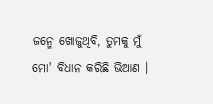ଜନ୍ମେ ଖୋଜୁଥିବି, ତୁମକୁ ମୁଁ
ମୋ' ବିଧାନ କରିଛି ଭିଆଣ ।